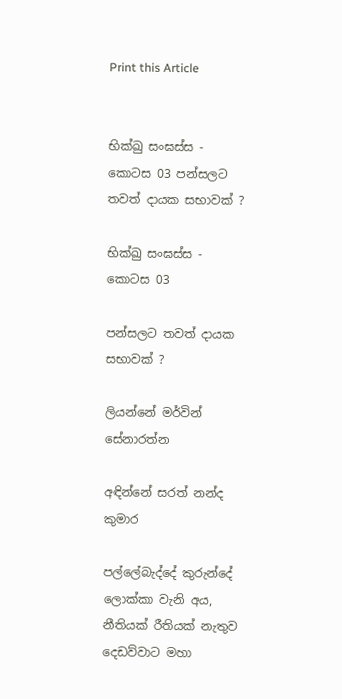Print this Article


භික්ඛු සංඝස්ස - කොටස 03 පන්සලට තවත් දායක සභාවක් ?

භික්ඛු සංඝස්ස - කොටස 03

පන්සලට තවත් දායක සභාවක් ?

ලියන්නේ මර්වින් සේනාරත්න

අඳින්නේ සරත් නන්ද කුමාර

පල්ලේබැද්දේ කුරුන්දේ ලොක්කා වැනි අය, නීතියක් රීතියක් නැතුව දෙඩව්වාට මහා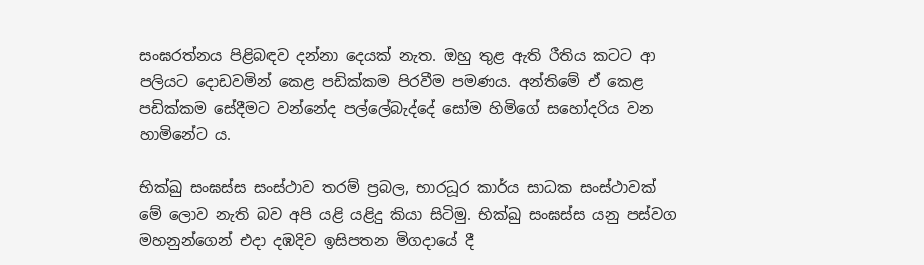සංඝරත්නය පිළිබඳව දන්නා දෙයක් නැත. ඔහු තුළ ඇති රීතිය කටට ආ පලියට දොඩවමින් කෙළ පඩික්කම පිරවීම පමණය. අන්තිමේ ඒ කෙළ පඩික්කම සේදීමට වන්නේද පල්ලේබැද්දේ සෝම හිමිගේ සහෝදරිය වන හාමිනේට ය.

භික්‍ඛු සංඝස්ස සංස්ථාව තරම් ප්‍රබල, භාරධූර කාර්ය සාධක සංස්ථාවක් මේ ලොව නැති බව අපි යළි යළිදු කියා සිටිමු. භික්‍ඛු සංඝස්ස යනු පස්වග මහනුන්ගෙන් එදා දඹදිව ඉසිපතන මිගදායේ දී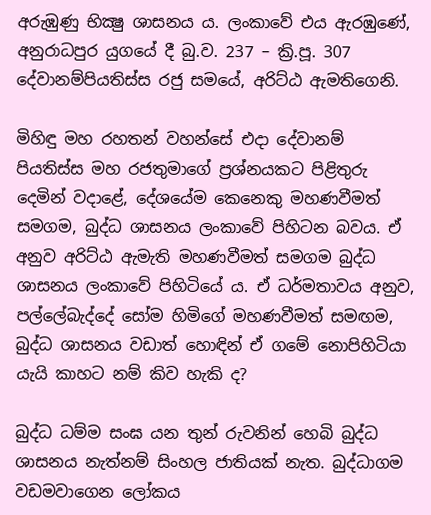අරුඹුණු භික්‍ෂු ශාසනය ය. ලංකාවේ එය ඇරඹුණේ, අනුරාධපුර යුගයේ දී බු.ව. 237 – ක්‍රි.පූ. 307 දේවානම්පියතිස්ස රජු සමයේ, අරිට්ඨ ඇමතිගෙනි.

මිහිඳු මහ රහතන් වහන්සේ එදා දේවානම් පියතිස්ස මහ රජතුමාගේ ප්‍රශ්නයකට පිළිතුරු දෙමින් වදාළේ, දේශයේම කෙනෙකු මහණවීමත් සමගම, බුද්ධ ශාසනය ලංකාවේ පිහිටන බවය. ඒ අනුව අරිට්ඨ ඇමැති මහණවීමත් සමගම බුද්ධ ශාසනය ලංකාවේ පිහිටියේ ය. ඒ ධර්මතාවය අනුව, පල්ලේබැද්දේ සෝම හිමිගේ මහණවීමත් සමඟම, බුද්ධ ශාසනය වඩාත් හොඳින් ඒ ගමේ නොපිහිටියා යැයි කාහට නම් කිව හැකි ද?

බුද්ධ ධම්ම සංඝ යන තුන් රුවනින් හෙබි බුද්ධ ශාසනය නැත්නම් සිංහල ජාතියක් නැත. බුද්ධාගම වඩමවාගෙන ලෝකය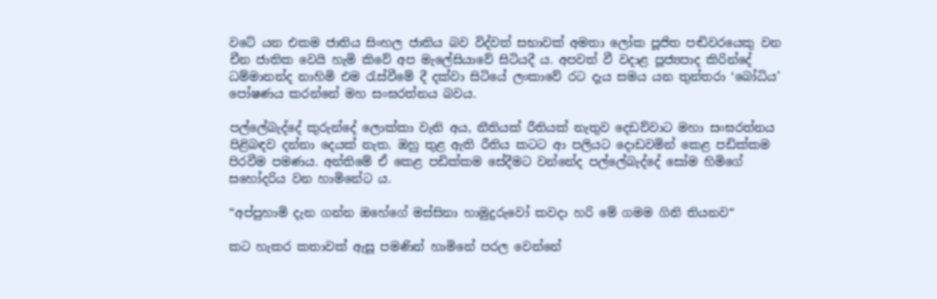වටේ යන එකම ජාතිය සිංහල ජාතිය බව විද්වත් සභාවක් අමතා ලෝක පූජිත පඬිවරයෙකු වන චීන ජාතික වෙයි හැමි කිවේ අප මැලේසියාවේ සිටියදී ය. අපවත් වී වදාළ පූජ්‍යපාද කිරින්දේ ධම්මානන්ද නාහිමි එම රැස්වීමේ දී දක්වා සිටියේ ලංකාවේ රට දැය සමය යන තුන්තරා ‘බෝධිය’ පෝෂණය කරන්නේ මහ සංඝරත්නය බවය.

පල්ලේබැද්දේ කුරුන්දේ ලොක්කා වැනි අය, නීතියක් රීතියක් නැතුව දෙඩව්වාට මහා සංඝරත්නය පිළිබඳව දන්නා දෙයක් නැත. ඔහු තුළ ඇති රීතිය කටට ආ පලියට දොඩවමින් කෙළ පඩික්කම පිරවීම පමණය. අන්තිමේ ඒ කෙළ පඩික්කම සේදීමට වන්නේද පල්ලේබැද්දේ සෝම හිමිගේ සහෝදරිය වන හාමිනේට ය.

“අප්පුහාමි දැන ගන්න ඔහේගේ මස්සිනා හාමුදුරුවෝ කවදා හරි මේ ගමම ගිනි තියනව“

කට හැකර කතාවක් ඇසූ පමණින් හාමිනේ පරල වෙන්නේ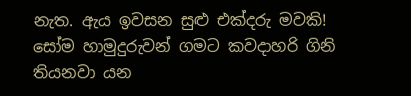නැත. ඇය ඉවසන සුළු එක්දරු මවකි! සෝම හාමුදුරුවන් ගමට කවදාහරි ගිනි තියනවා යන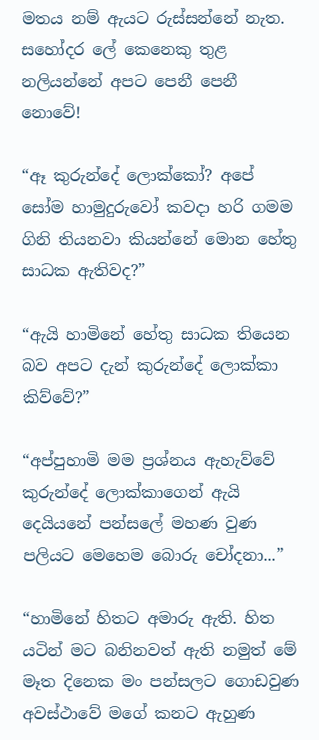මතය නම් ඇයට රුස්සන්නේ නැත. සහෝදර ලේ කෙනෙකු තුළ නලියන්නේ අපට පෙනී පෙනී නොවේ!

“ඈ කුරුන්දේ ලොක්කෝ? අපේ සෝම හාමුදුරුවෝ කවදා හරි ගමම ගිනි තියනවා කියන්නේ මොන හේතු සාධක ඇතිවද?”

“ඇයි හාමිනේ හේතු සාධක තියෙන බව අපට දැන් කුරුන්දේ ලොක්කා කිව්වේ?”

“අප්පුහාමි මම ප්‍රශ්නය ඇහැව්වේ කුරුන්දේ ලොක්කාගෙන් ඇයි දෙයියනේ පන්සලේ මහණ වුණ පලියට මෙහෙම බොරු චෝදනා...”

“හාමිනේ හිතට අමාරු ඇති. හිත යටින් මට බනිනවත් ඇති නමුත් මේ මෑත දිනෙක මං පන්සලට ගොඩවුණ අවස්ථාවේ මගේ කනට ඇහුණ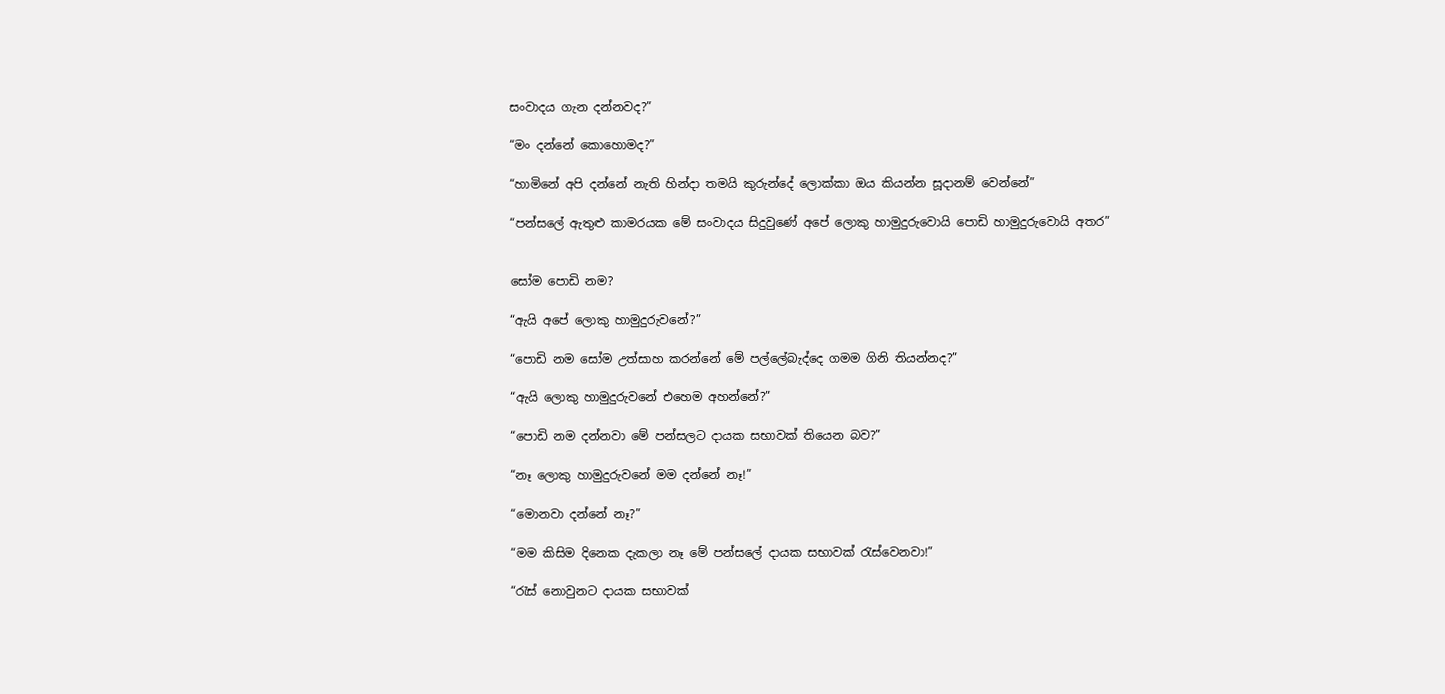සංවාදය ගැන දන්නවද?”

“මං දන්නේ කොහොමද?”

“හාමිනේ අපි දන්නේ නැති හින්දා තමයි කුරුන්දේ ලොක්කා ඔය කියන්න සූදානම් වෙන්නේ”

“පන්සලේ ඇතුළු කාමරයක මේ සංවාදය සිදුවුණේ අපේ ලොකු හාමුදුරුවොයි පොඩි හාමුදුරුවොයි අතර”


සෝම පොඩි නම?

“ඇයි අපේ ලොකු හාමුදුරුවනේ?”

“පොඩි නම සෝම උත්සාහ කරන්නේ මේ පල්ලේබැද්දෙ ගමම ගිනි තියන්නද?”

“ඇයි ලොකු හාමුදුරුවනේ එහෙම අහන්නේ?”

“පොඩි නම දන්නවා මේ පන්සලට දායක සභාවක් තියෙන බව?”

“නෑ ලොකු හාමුදුරුවනේ මම දන්නේ නෑ!”

“මොනවා දන්නේ නෑ?”

“මම කිසිම දිනෙක දැකලා නෑ මේ පන්සලේ දායක සභාවක් රැස්වෙනවා!”

“රැස් නොවුනට දායක සභාවක්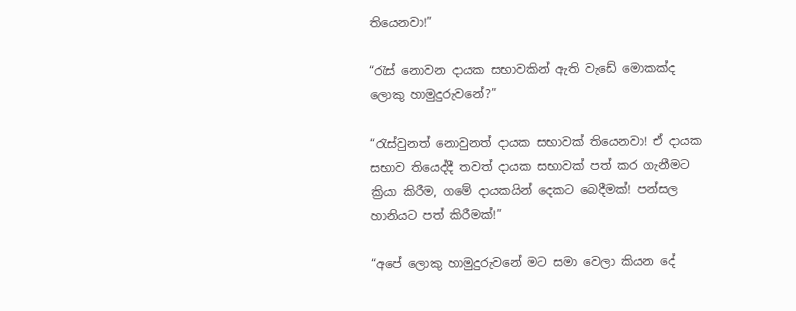තියෙනවා!”

“රැස් නොවන දායක සභාවකින් ඇති වැඩේ මොකක්ද ලොකු හාමුදුරුවනේ?”

“රැස්වුනත් නොවුනත් දායක සභාවක් තියෙනවා! ඒ දායක සභාව තියෙද්දී තවත් දායක සභාවක් පත් කර ගැනීමට ක්‍රියා කිරීම, ගමේ දායකයින් දෙකට බෙදීමක්! පන්සල හානියට පත් කිරීමක්!”

“අපේ ලොකු හාමුදුරුවනේ මට සමා වෙලා කියන දේ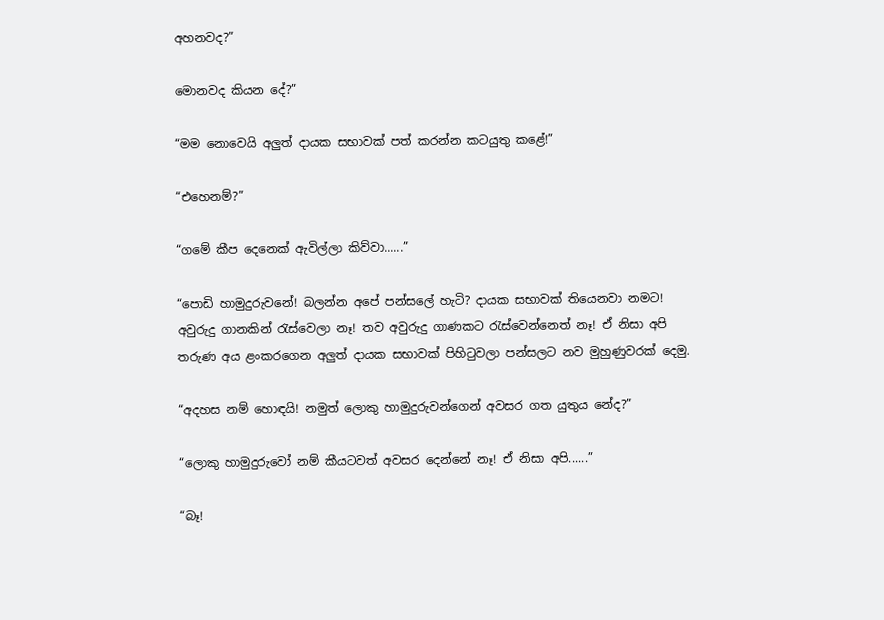අහනවද?”

මොනවද කියන දේ?”

“මම නොවෙයි අලුත් දායක සභාවක් පත් කරන්න කටයුතු කළේ!”

“එහෙනම්?”

“ගමේ කීප දෙනෙක් ඇවිල්ලා කිව්වා......”

“පොඩි හාමුදුරුවනේ! බලන්න අපේ පන්සලේ හැටි? දායක සභාවක් තියෙනවා නමට! අවුරුදු ගානකින් රැස්වෙලා නෑ! තව අවුරුදු ගාණකට රැස්වෙන්නෙත් නෑ! ඒ නිසා අපි තරුණ අය ළංකරගෙන අලුත් දායක සභාවක් පිහිටුවලා පන්සලට නව මුහුණුවරක් දෙමු.

“අදහස නම් හොඳයි! නමුත් ලොකු හාමුදුරුවන්ගෙන් අවසර ගත යුතුය නේද?”

“ලොකු හාමුදුරුවෝ නම් කීයටවත් අවසර දෙන්නේ නෑ! ඒ නිසා අපි......”

“බෑ!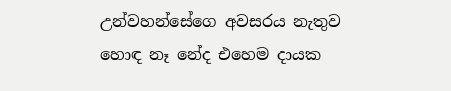උන්වහන්සේගෙ අවසරය නැතුව හොඳ නෑ නේද එහෙම දායක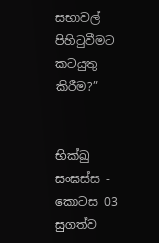සභාවල් පිහිටුවීමට කටයුතු කිරීම?”


භික්ඛු සංඝස්ස - කොටස 03 සුගත්ව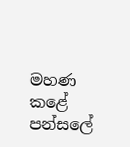මහණ කළේ පන්සලේ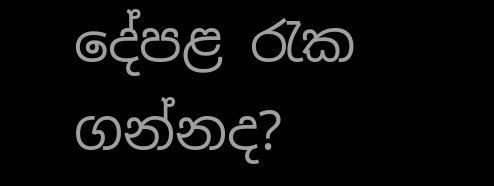දේපළ රැක ගන්නද?